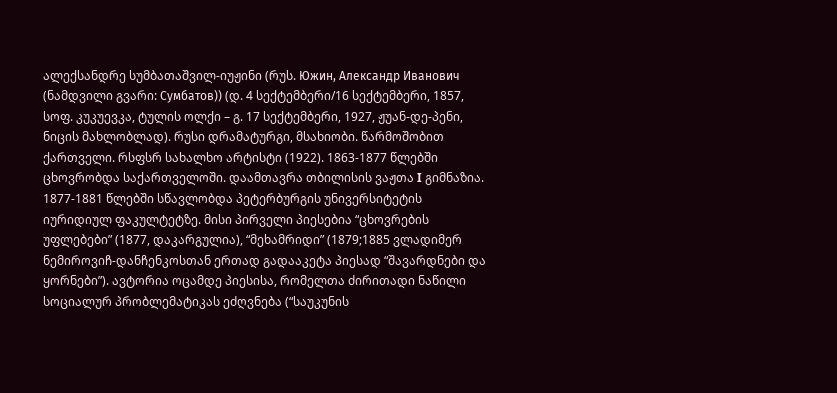ალექსანდრე სუმბათაშვილ-იუჟინი (რუს. Южин, Александр Иванович (ნამდვილი გვარი: Сумбатов)) (დ. 4 სექტემბერი/16 სექტემბერი, 1857, სოფ. კუკუევკა, ტულის ოლქი – გ. 17 სექტემბერი, 1927, ჟუან-დე-პენი, ნიცის მახლობლად). რუსი დრამატურგი, მსახიობი. წარმოშობით ქართველი. რსფსრ სახალხო არტისტი (1922). 1863-1877 წლებში ცხოვრობდა საქართველოში. დაამთავრა თბილისის ვაჟთა I გიმნაზია. 1877-1881 წლებში სწავლობდა პეტერბურგის უნივერსიტეტის იურიდიულ ფაკულტეტზე. მისი პირველი პიესებია “ცხოვრების უფლებები” (1877, დაკარგულია), “მეხამრიდი” (1879;1885 ვლადიმერ ნემიროვიჩ-დანჩენკოსთან ერთად გადააკეტა პიესად “შავარდნები და ყორნები”). ავტორია ოცამდე პიესისა, რომელთა ძირითადი ნაწილი სოციალურ პრობლემატიკას ეძღვნება (“საუკუნის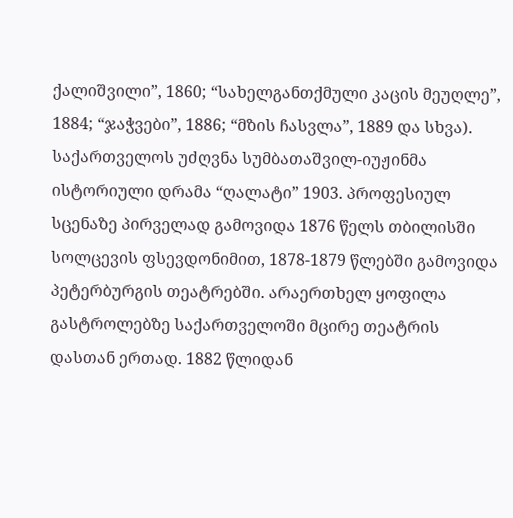ქალიშვილი”, 1860; “სახელგანთქმული კაცის მეუღლე”, 1884; “ჯაჭვები”, 1886; “მზის ჩასვლა”, 1889 და სხვა). საქართველოს უძღვნა სუმბათაშვილ-იუჟინმა ისტორიული დრამა “ღალატი” 1903. პროფესიულ სცენაზე პირველად გამოვიდა 1876 წელს თბილისში სოლცევის ფსევდონიმით, 1878-1879 წლებში გამოვიდა პეტერბურგის თეატრებში. არაერთხელ ყოფილა გასტროლებზე საქართველოში მცირე თეატრის დასთან ერთად. 1882 წლიდან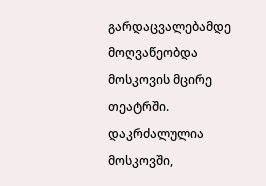გარდაცვალებამდე მოღვაწეობდა მოსკოვის მცირე თეატრში. დაკრძალულია მოსკოვში,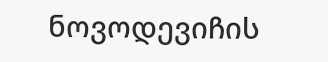ნოვოდევიჩის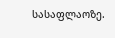სასაფლაოზე.